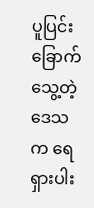ပူပြင်းခြောက်သွေ့တဲ့ဒေသက ရေရှားပါး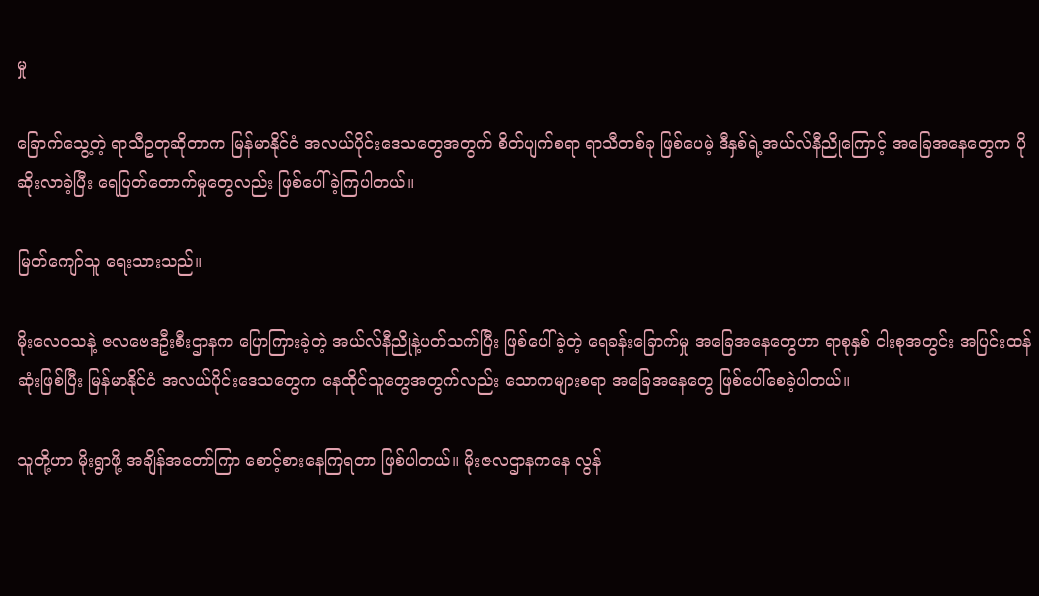မှု

ခြောက်သွေ့တဲ့ ရာသီဥတုဆိုတာက မြန်မာနိုင်ငံ အလယ်ပိုင်းဒေသတွေအတွက် စိတ်ပျက်စရာ ရာသီတစ်ခု ဖြစ်ပေမဲ့ ဒီနှစ်ရဲ့အယ်လ်နီညိုကြောင့် အခြေအနေတွေက ပိုဆိုးလာခဲ့ပြီး ရေပြတ်တောက်မှုတွေလည်း ဖြစ်ပေါ်ခဲ့ကြပါတယ်။

မြတ်ကျော်သူ ရေးသားသည်။

မိုးလေဝသနဲ့ ဇလဗေဒဦးစီးဌာနက ပြောကြားခဲ့တဲ့ အယ်လ်နီညိုနဲ့ပတ်သက်ပြီး ဖြစ်ပေါ်ခဲ့တဲ့ ရေခန်းခြောက်မှု အခြေအနေတွေဟာ ရာစုနှစ် ငါးစုအတွင်း အပြင်းထန်ဆုံးဖြစ်ပြီး မြန်မာနိုင်ငံ အလယ်ပိုင်းဒေသတွေက နေထိုင်သူတွေအတွက်လည်း သောကများစရာ အခြေအနေတွေ ဖြစ်ပေါ်စေခဲ့ပါတယ်။

သူတို့ဟာ မိုးရွာဖို့ အချိန်အတော်ကြာ စောင့်စားနေကြရတာ ဖြစ်ပါတယ်။ မိုးဇလဌာနကနေ လွန်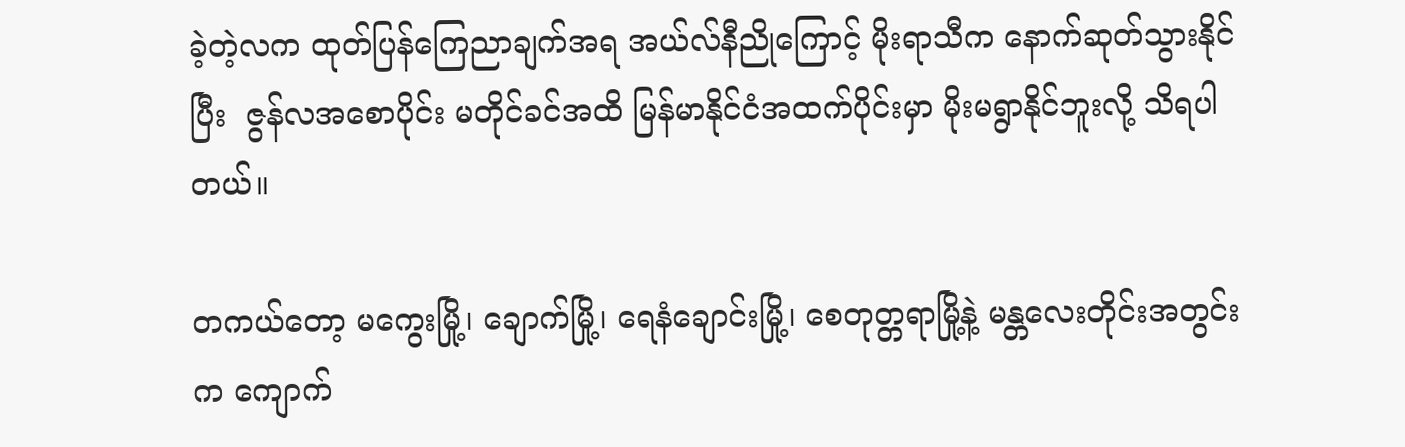ခဲ့တဲ့လက ထုတ်ပြန်ကြေညာချက်အရ အယ်လ်နီညိုကြောင့် မိုးရာသီက နောက်ဆုတ်သွားနိုင်ပြီး  ဇွန်လအစောပိုင်း မတိုင်ခင်အထိ မြန်မာနိုင်ငံအထက်ပိုင်းမှာ မိုးမရွာနိုင်ဘူးလို့ သိရပါတယ်။

တကယ်တော့ မကွေးမြို့၊ ချောက်မြို့၊ ရေနံချောင်းမြို့၊ စေတုတ္တရာမြို့နဲ့ မန္တလေးတိုင်းအတွင်းက ကျောက်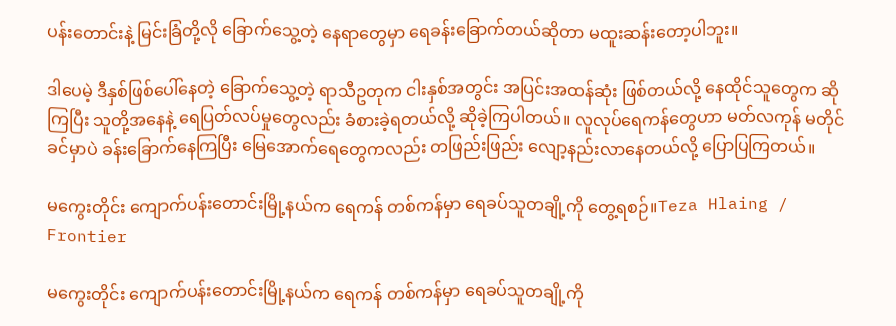ပန်းတောင်းနဲ့ မြင်းခြံတို့လို ခြောက်သွေ့တဲ့ နေရာတွေမှာ ရေခန်းခြောက်တယ်ဆိုတာ မထူးဆန်းတော့ပါဘူး။

ဒါပေမဲ့ ဒီနှစ်ဖြစ်ပေါ်နေတဲ့ ခြောက်သွေ့တဲ့ ရာသီဥတုက ငါးနှစ်အတွင်း အပြင်းအထန်ဆုံး ဖြစ်တယ်လို့ နေထိုင်သူတွေက ဆိုကြပြီး သူတို့အနေနဲ့ ရေပြတ်လပ်မှုတွေလည်း ခံစားခဲ့ရတယ်လို့ ဆိုခဲ့ကြပါတယ်။ လူလုပ်ရေကန်တွေဟာ မတ်လကုန် မတိုင်ခင်မှာပဲ ခန်းခြောက်နေကြပြီး မြေအောက်ရေတွေကလည်း တဖြည်းဖြည်း လျော့နည်းလာနေတယ်လို့ ပြောပြကြတယ်။

မကွေးတိုင်း ကျောက်ပန်းတောင်းမြို့နယ်က ရေကန် တစ်ကန်မှာ ရေခပ်သူတချို့ကို တွေ့ရစဉ်။Teza Hlaing / Frontier

မကွေးတိုင်း ကျောက်ပန်းတောင်းမြို့နယ်က ရေကန် တစ်ကန်မှာ ရေခပ်သူတချို့ကို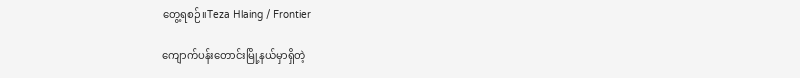တွေ့ရစဉ်။Teza Hlaing / Frontier

ကျောက်ပန်းတောင်းမြို့နယ်မှာရှိတဲ့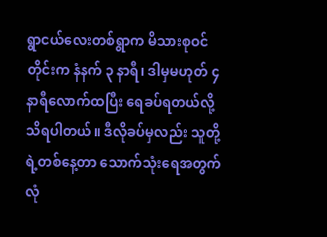ရွာငယ်လေးတစ်ရွာက မိသားစုဝင်တိုင်းက နံနက် ၃ နာရီ၊ ဒါမှမဟုတ် ၄ နာရီလောက်ထပြီး ရေခပ်ရတယ်လို့ သိရပါတယ်။ ဒီလိုခပ်မှလည်း သူတို့ရဲ့တစ်နေ့တာ သောက်သုံးရေအတွက် လုံ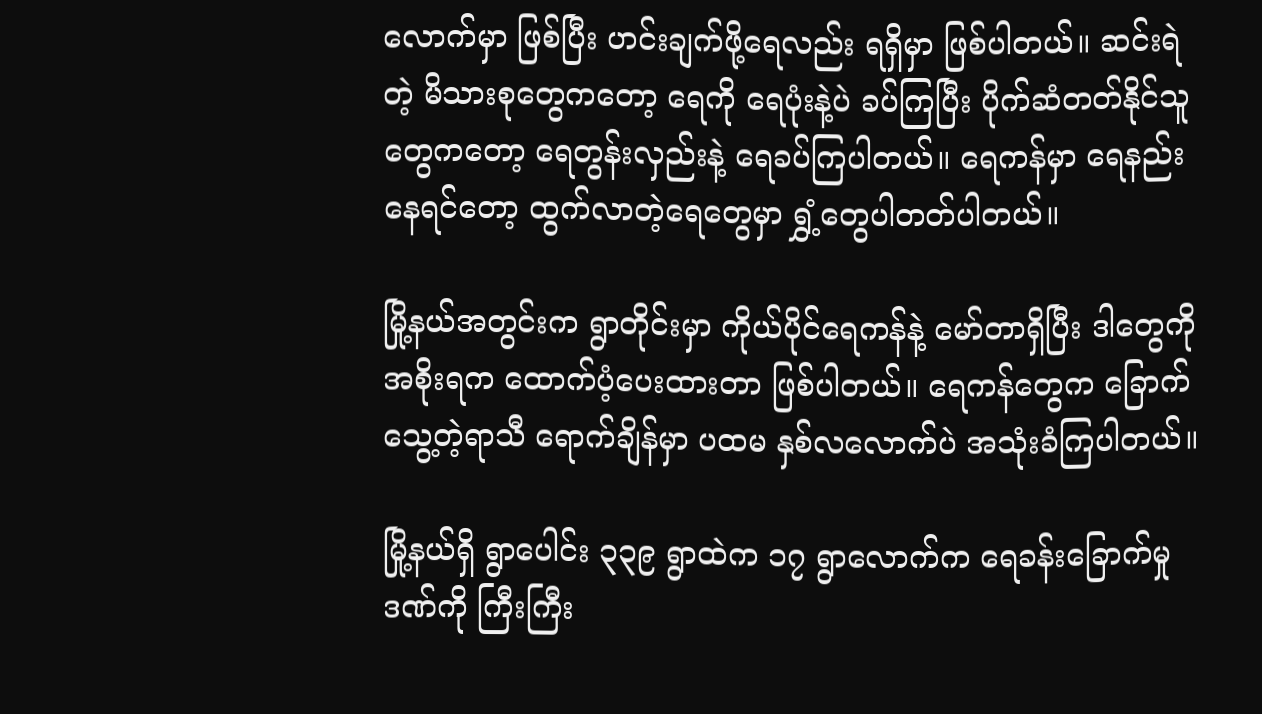လောက်မှာ ဖြစ်ပြီး ဟင်းချက်ဖို့ရေလည်း ရရှိမှာ ဖြစ်ပါတယ်။ ဆင်းရဲတဲ့ မိသားစုတွေကတော့ ရေကို ရေပုံးနဲ့ပဲ ခပ်ကြပြီး ပိုက်ဆံတတ်နိုင်သူတွေကတော့ ရေတွန်းလှည်းနဲ့ ရေခပ်ကြပါတယ်။ ရေကန်မှာ ရေနည်းနေရင်တော့ ထွက်လာတဲ့ရေတွေမှာ ရွှံ့တွေပါတတ်ပါတယ်။

မြို့နယ်အတွင်းက ရွာတိုင်းမှာ ကိုယ်ပိုင်ရေကန်နဲ့ မော်တာရှိပြီး ဒါတွေကို အစိုးရက ထောက်ပံ့ပေးထားတာ ဖြစ်ပါတယ်။ ရေကန်တွေက ခြောက်သွေ့တဲ့ရာသီ ရောက်ချိန်မှာ ပထမ နှစ်လလောက်ပဲ အသုံးခံကြပါတယ်။

မြို့နယ်ရှိ ရွာပေါင်း ၃၃၉ ရွာထဲက ၁၇ ရွာလောက်က ရေခန်းခြောက်မှုဒဏ်ကို ကြီးကြီး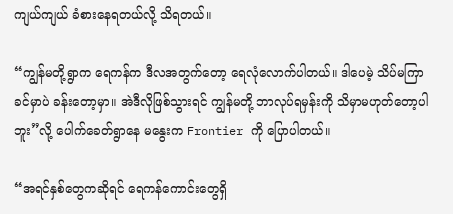ကျယ်ကျယ် ခံစားနေရတယ်လို့ သိရတယ်။

“ကျွန်မတို့ရွာက ရေကန်က ဒီလအတွက်တော့ ရေလုံလောက်ပါတယ်။ ဒါပေမဲ့ သိပ်မကြာခင်မှာပဲ ခန်းတော့မှာ။ အဲဒီလိုဖြစ်သွားရင် ကျွန်မတို့ ဘာလုပ်ရမှန်းကို သိမှာမဟုတ်တော့ပါဘူး”လို့ ပေါက်ခေတ်ရွာနေ မနွေးက Frontier ကို ပြောပါတယ်။

“အရင်နှစ်တွေကဆိုရင် ရေကန်ကောင်းတွေရှိ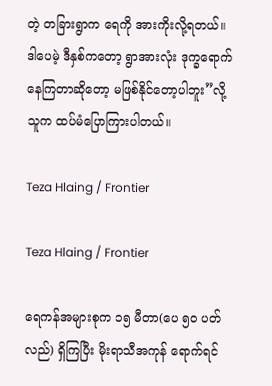တဲ့ တခြားရွာက ရေကို အားကိုးလို့ရတယ်။  ဒါပေမဲ့ ဒီနှစ်ကတော့ ရွာအားလုံး ဒုက္ခရောက်နေကြတာဆိုတော့ မဖြစ်နိုင်တော့ပါဘူး”လို့ သူက ထပ်မံပြောကြားပါတယ်။

Teza Hlaing / Frontier

Teza Hlaing / Frontier

ရေကန်အများစုက ၁၅ မီတာ(ပေ ၅၀ ပတ်လည်) ရှိကြပြီး မိုးရာသီအကုန် ရောက်ရင်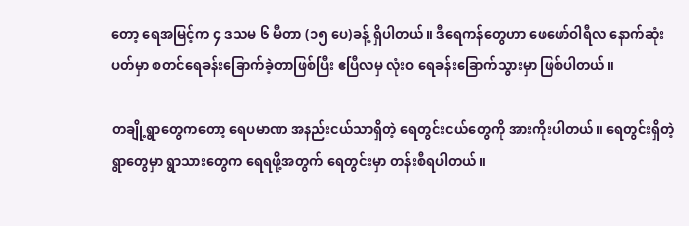တော့ ရေအမြင့်က ၄ ဒသမ ၆ မီတာ (၁၅ ပေ)ခန့် ရှိပါတယ်။ ဒီရေကန်တွေဟာ ဖေဖော်ဝါရီလ နောက်ဆုံးပတ်မှာ စတင်ရေခန်းခြောက်ခဲ့တာဖြစ်ပြီး ဧပြီလမှ လုံးဝ ရေခန်းခြောက်သွားမှာ ဖြစ်ပါတယ်။

တချို့ရွာတွေကတော့ ရေပမာဏ အနည်းငယ်သာရှိတဲ့ ရေတွင်းငယ်တွေကို အားကိုးပါတယ်။ ရေတွင်းရှိတဲ့ ရွာတွေမှာ ရွာသားတွေက ရေရဖို့အတွက် ရေတွင်းမှာ တန်းစီရပါတယ်။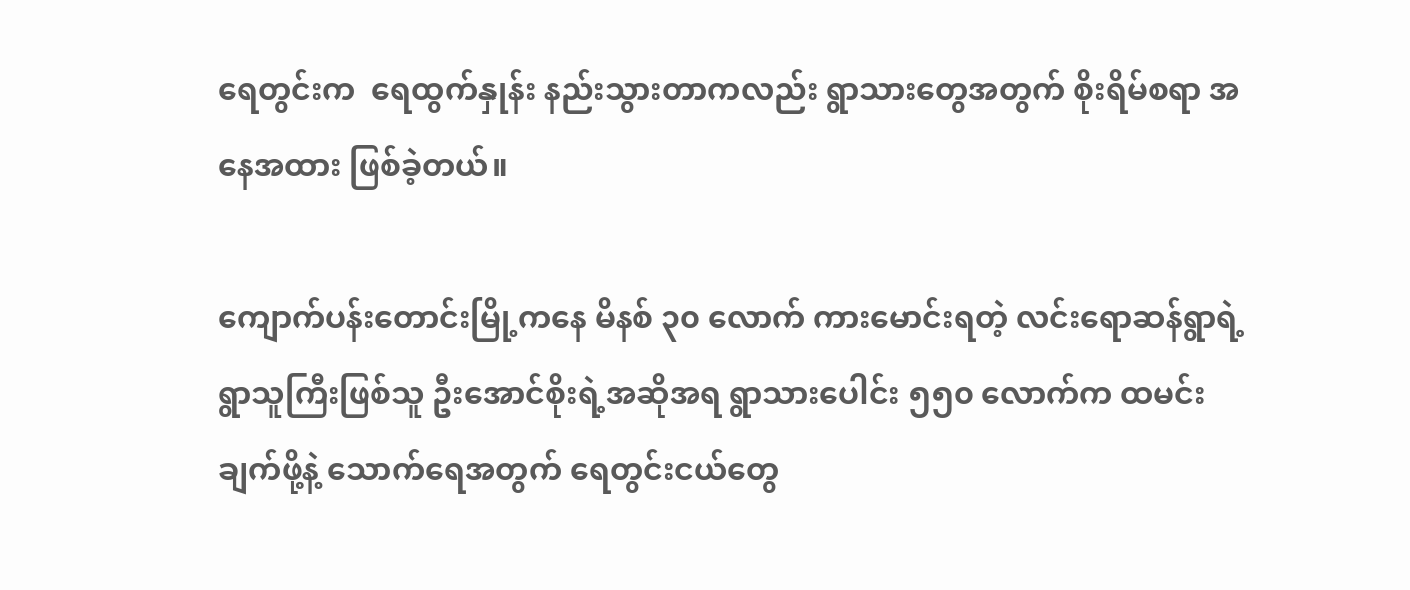ရေတွင်းက  ရေထွက်နှုန်း နည်းသွားတာကလည်း ရွာသားတွေအတွက် စိုးရိမ်စရာ အနေအထား ဖြစ်ခဲ့တယ်။

ကျောက်ပန်းတောင်းမြို့ကနေ မိနစ် ၃၀ လောက် ကားမောင်းရတဲ့ လင်းရောဆန်ရွာရဲ့ ရွာသူကြီးဖြစ်သူ ဦးအောင်စိုးရဲ့အဆိုအရ ရွာသားပေါင်း ၅၅၀ လောက်က ထမင်းချက်ဖို့နဲ့ သောက်ရေအတွက် ရေတွင်းငယ်တွေ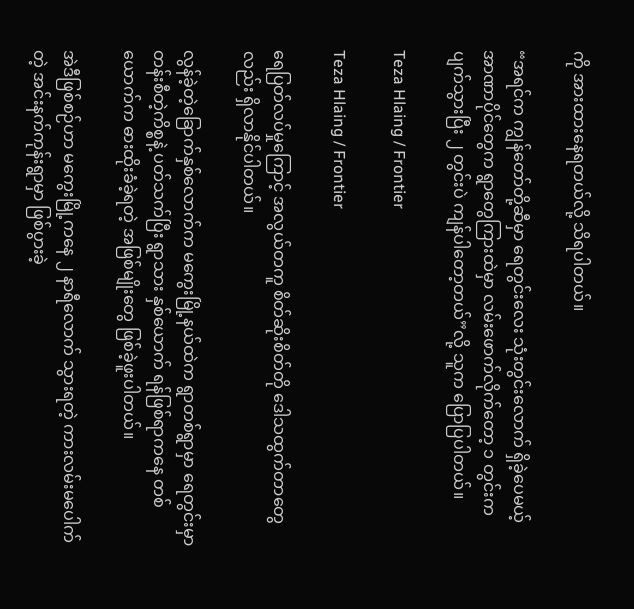ကို အားထားနေရတယ်လို့ သိရပါတယ်။

“အရင်က ကျွန်တော်တို့ဆီမှာ ရေတွင်းလေး သုံးတွင်းလောက် ရှိခဲ့ပေမယ့် အာဏာပိုင်တွေက ရွာတွေကြားထဲမှာ လမ်းဖောက်လိုက်တော့ ၁ တွင်းက ပျက်သွားပြီး ၂ တွင်းပဲ ကျန်ပါတော့တယ်”လို့ သူက ပြောပြပါတယ်။

Teza Hlaing / Frontier

Teza Hlaing / Frontier

ရေပြတ်လပ်မှုကြောင့် အလွယ်တကူ စိတ်ဆိုးစိတ်တို ဒေါသထွက်တာတွေလည်း ရှိလာနိုင်ပါတယ်။

လွန်ခဲ့တဲ့ခြောက်နှစ်လောက်က မကွေးမြို့နယ်ထဲက ရွာတစ်ရွာမှာ ရေတွင်းမှာ တန်းစီတဲ့ကိစ္စနဲ့ ပတ်သက်ပြီး ရွာသား နှစ်ယောက် ရန်ဖြစ်ရာကနေ တစ်ယောက်က ဓားထိုးခံခဲ့ရတဲ့ အဖြစ်မျိုးတွေ ဖြစ်ခဲ့ဖူးပါတယ်။

အဲဒီဖြစ်စဉ်ဟာ မကွေးမြို့ကနေ ၂ နာရီလောက် သွားရတဲ့ ကားလမ်းမပေါက်တဲ့ အင်းနက်ကုန်းရွာမှာ ဖြစ်ပွားခဲ့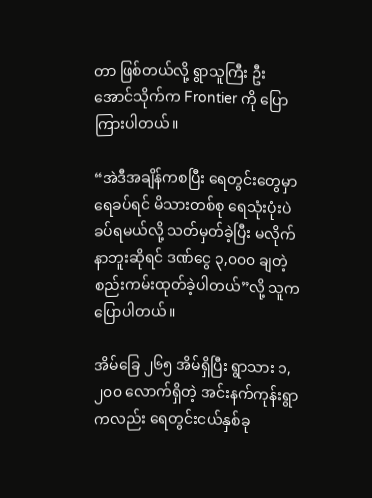တာ ဖြစ်တယ်လို့ ရွာသူကြီး ဦးအောင်သိုက်က Frontier ကို ပြောကြားပါတယ်။

“အဲဒီအချိန်ကစပြီး ရေတွင်းတွေမှာ ရေခပ်ရင် မိသားတစ်စု ရေသုံးပုံးပဲ ခပ်ရမယ်လို့ သတ်မှတ်ခဲ့ပြီး မလိုက်နာဘူးဆိုရင် ဒဏ်ငွေ ၃,၀၀၀ ချတဲ့ စည်းကမ်းထုတ်ခဲ့ပါတယ်”လို့ သူက ပြောပါတယ်။

အိမ်ခြေ ၂၆၅ အိမ်ရှိပြီး ရွာသား ၁,၂၀၀ လောက်ရှိတဲ့ အင်းနက်ကုန်းရွာကလည်း ရေတွင်းငယ်နှစ်ခု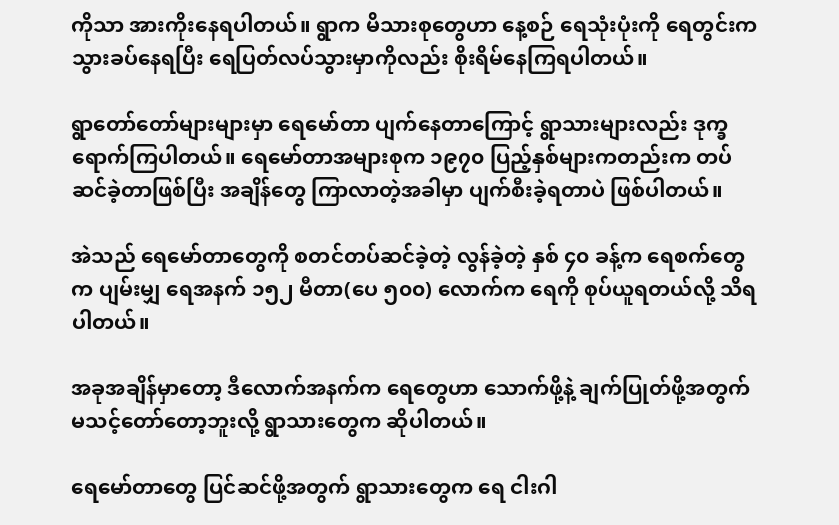ကိုသာ အားကိုးနေရပါတယ်။ ရွာက မိသားစုတွေဟာ နေ့စဉ် ရေသုံးပုံးကို ရေတွင်းက သွားခပ်နေရပြီး ရေပြတ်လပ်သွားမှာကိုလည်း စိုးရိမ်နေကြရပါတယ်။

ရွာတော်တော်များများမှာ ရေမော်တာ ပျက်နေတာကြောင့် ရွာသားများလည်း ဒုက္ခရောက်ကြပါတယ်။ ရေမော်တာအများစုက ၁၉၇၀ ပြည့်နှစ်များကတည်းက တပ်ဆင်ခဲ့တာဖြစ်ပြီး အချိန်တွေ ကြာလာတဲ့အခါမှာ ပျက်စီးခဲ့ရတာပဲ ဖြစ်ပါတယ်။

အဲသည် ရေမော်တာတွေကို စတင်တပ်ဆင်ခဲ့တဲ့ လွန်ခဲ့တဲ့ နှစ် ၄၀ ခန့်က ရေစက်တွေက ပျမ်းမျှ ရေအနက် ၁၅၂ မီတာ(ပေ ၅၀၀) လောက်က ရေကို စုပ်ယူရတယ်လို့ သိရပါတယ်။

အခုအချိန်မှာတော့ ဒီလောက်အနက်က ရေတွေဟာ သောက်ဖို့နဲ့ ချက်ပြုတ်ဖို့အတွက် မသင့်တော်တော့ဘူးလို့ ရွာသားတွေက ဆိုပါတယ်။

ရေမော်တာတွေ ပြင်ဆင်ဖို့အတွက် ရွာသားတွေက ရေ ငါးဂါ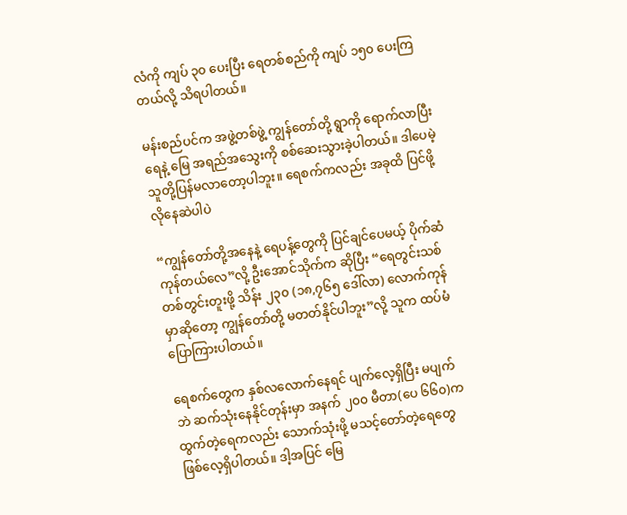လံကို ကျပ် ၃၀ ပေးပြီး ရေတစ်စည်ကို ကျပ် ၁၅၀ ပေးကြတယ်လို့ သိရပါတယ်။

မန်းစည်ပင်က အဖွဲ့တစ်ဖွဲ့ ကျွန်တော်တို့ ရွာကို ရောက်လာပြီး ရေနဲ့ မြေ အရည်အသွေးကို စစ်ဆေးသွားခဲ့ပါတယ်။ ဒါပေမဲ့ သူတို့ပြန်မလာတော့ပါဘူး။ ရေစက်ကလည်း အခုထိ ပြင်ဖို့ လိုနေဆဲပါပဲ

“ကျွန်တော်တို့အနေနဲ့ ရေပန့်တွေကို ပြင်ချင်ပေမယ့် ပိုက်ဆံကုန်တယ်လေ”လို့ ဦးအောင်သိုက်က ဆိုပြီး “ရေတွင်းသစ် တစ်တွင်းတူးဖို့ သိန်း ၂၃၀ (၁၈,၇၆၅ ဒေါ်လာ) လောက်ကုန်မှာဆိုတော့ ကျွန်တော်တို့ မတတ်နိုင်ပါဘူး”လို့ သူက ထပ်မံပြောကြားပါတယ်။

ရေစက်တွေက နှစ်လလောက်နေရင် ပျက်လေ့ရှိပြီး မပျက်ဘဲ ဆက်သုံးနေနိုင်တုန်းမှာ အနက် ၂၀၀ မီတာ(ပေ ၆၆၀)က ထွက်တဲ့ရေကလည်း သောက်သုံးဖို့ မသင့်တော်တဲ့ရေတွေ ဖြစ်လေ့ရှိပါတယ်။ ဒါ့အပြင် မြေ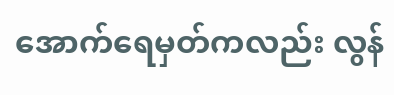အောက်ရေမှတ်ကလည်း လွန်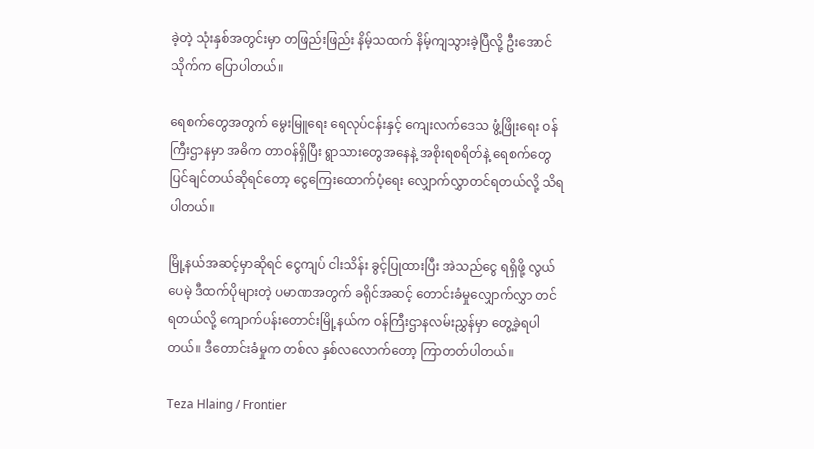ခဲ့တဲ့ သုံးနှစ်အတွင်းမှာ တဖြည်းဖြည်း နိမ့်သထက် နိမ့်ကျသွားခဲ့ပြီလို့ ဦးအောင်သိုက်က ပြောပါတယ်။

ရေစက်တွေအတွက် မွေးမြူရေး ရေလုပ်ငန်းနှင့် ကျေးလက်ဒေသ ဖွံ့ဖြိုးရေး ဝန်ကြီးဌာနမှာ အဓိက တာဝန်ရှိပြီး ရွာသားတွေအနေနဲ့ အစိုးရစရိတ်နဲ့ ရေစက်တွေ ပြင်ချင်တယ်ဆိုရင်တော့ ငွေကြေးထောက်ပံ့ရေး လျှောက်လွှာတင်ရတယ်လို့ သိရပါတယ်။

မြို့နယ်အဆင့်မှာဆိုရင် ငွေကျပ် ငါးသိန်း ခွင့်ပြုထားပြီး အဲသည်ငွေ ရရှိဖို့ လွယ်ပေမဲ့ ဒီထက်ပိုများတဲ့ ပမာဏအတွက် ခရိုင်အဆင့် တောင်းခံမှုလျှောက်လွှာ တင်ရတယ်လို့ ကျောက်ပန်းတောင်းမြို့နယ်က ဝန်ကြီးဌာနလမ်းညွှန်မှာ တွေ့ခဲ့ရပါတယ်။ ဒီတောင်းခံမှုက တစ်လ နှစ်လလောက်တော့ ကြာတတ်ပါတယ်။

Teza Hlaing / Frontier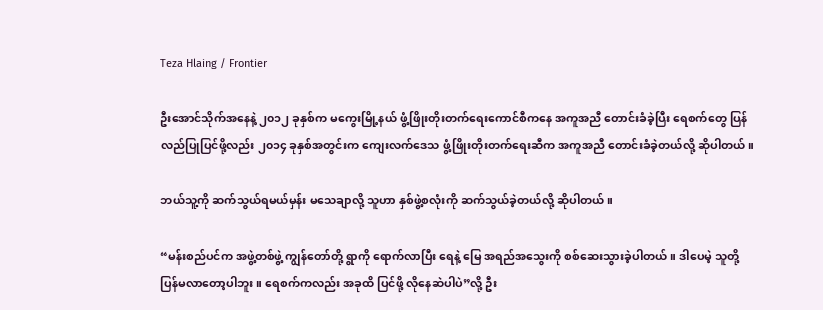Teza Hlaing / Frontier

ဦးအောင်သိုက်အနေနဲ့ ၂၀၁၂ ခုနှစ်က မကွေးမြို့နယ် ဖွံ့ဖြိုးတိုးတက်ရေးကောင်စီကနေ အကူအညီ တောင်းခံခဲ့ပြီး ရေစက်တွေ ပြန်လည်ပြုပြင်ဖို့လည်း ၂၀၁၄ ခုနှစ်အတွင်းက ကျေးလက်ဒေသ ဖွံ့ဖြိုးတိုးတက်ရေးဆီက အကူအညီ တောင်းခံခဲ့တယ်လို့ ဆိုပါတယ်။

ဘယ်သူ့ကို ဆက်သွယ်ရမယ်မှန်း မသေချာလို့ သူဟာ နှစ်ဖွဲ့စလုံးကို ဆက်သွယ်ခဲ့တယ်လို့ ဆိုပါတယ်။

“မန်းစည်ပင်က အဖွဲ့တစ်ဖွဲ့ ကျွန်တော်တို့ ရွာကို ရောက်လာပြီး ရေနဲ့ မြေ အရည်အသွေးကို စစ်ဆေးသွားခဲ့ပါတယ်။ ဒါပေမဲ့ သူတို့ပြန်မလာတော့ပါဘူး။ ရေစက်ကလည်း အခုထိ ပြင်ဖို့ လိုနေဆဲပါပဲ”လို့ ဦး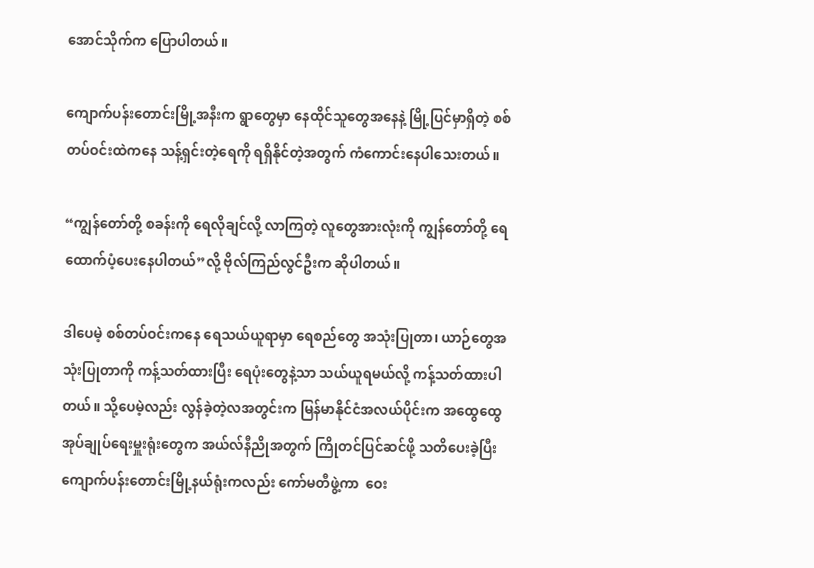အောင်သိုက်က ပြောပါတယ်။

ကျောက်ပန်းတောင်းမြို့အနီးက ရွာတွေမှာ နေထိုင်သူတွေအနေနဲ့ မြို့ပြင်မှာရှိတဲ့ စစ်တပ်ဝင်းထဲကနေ သန့်ရှင်းတဲ့ရေကို ရရှိနိုင်တဲ့အတွက် ကံကောင်းနေပါသေးတယ်။

“ကျွန်တော်တို့ စခန်းကို ရေလိုချင်လို့ လာကြတဲ့ လူတွေအားလုံးကို ကျွန်တော်တို့ ရေထောက်ပံ့ပေးနေပါတယ်”လို့ ဗိုလ်ကြည်လွင်ဦးက ဆိုပါတယ်။

ဒါပေမဲ့ စစ်တပ်ဝင်းကနေ ရေသယ်ယူရာမှာ ရေစည်တွေ အသုံးပြုတာ၊ ယာဉ်တွေအသုံးပြုတာကို ကန့်သတ်ထားပြီး ရေပုံးတွေနဲ့သာ သယ်ယူရမယ်လို့ ကန့်သတ်ထားပါတယ်။ သို့ပေမဲ့လည်း လွန်ခဲ့တဲ့လအတွင်းက မြန်မာနိုင်ငံအလယ်ပိုင်းက အထွေထွေ အုပ်ချုပ်ရေးမှူးရုံးတွေက အယ်လ်နီညိုအတွက် ကြိုတင်ပြင်ဆင်ဖို့ သတိပေးခဲ့ပြီး ကျောက်ပန်းတောင်းမြို့နယ်ရုံးကလည်း ကော်မတီဖွဲ့ကာ  ဝေး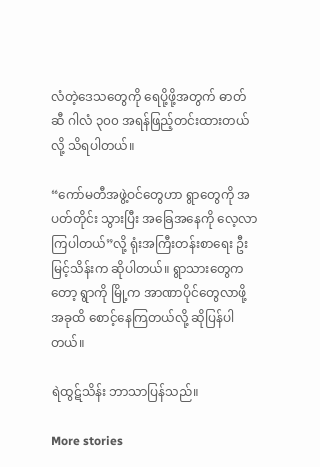လံတဲ့ဒေသတွေကို ရေပို့ဖို့အတွက် ဓာတ်ဆီ ဂါလံ ၃၀၀ အရန်ဖြည့်တင်းထားတယ်လို့ သိရပါတယ်။

“ကော်မတီအဖွဲ့ဝင်တွေဟာ ရွာတွေကို အပတ်တိုင်း သွားပြီး အခြေအနေကို လေ့လာကြပါတယ်”လို့ ရုံးအကြီးတန်းစာရေး ဦးမြင့်သိန်းက ဆိုပါတယ်။ ရွာသားတွေကတော့ ရွာကို မြို့က အာဏာပိုင်တွေလာဖို့ အခုထိ စောင့်နေကြတယ်လို့ ဆိုပြန်ပါတယ်။

ရဲထွဋ်သိန်း ဘာသာပြန်သည်။

More stories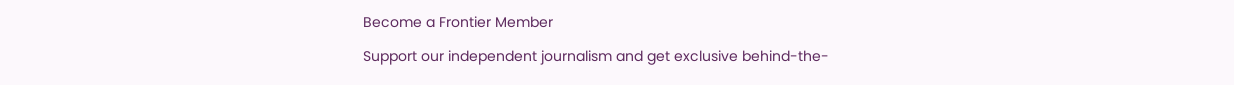Become a Frontier Member

Support our independent journalism and get exclusive behind-the-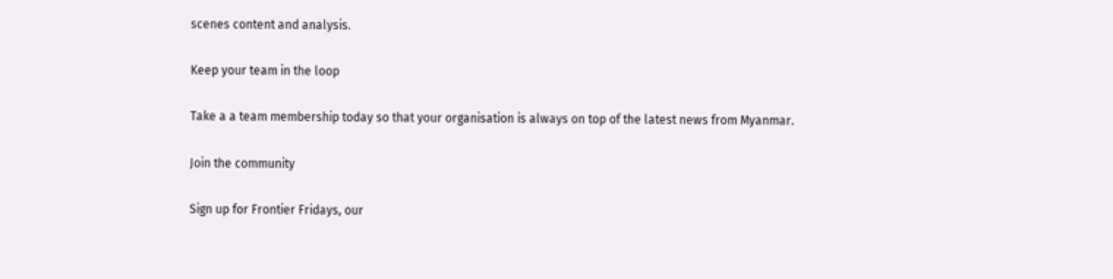scenes content and analysis.

Keep your team in the loop

Take a a team membership today so that your organisation is always on top of the latest news from Myanmar.

Join the community

Sign up for Frontier Fridays, our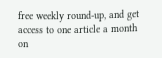free weekly round-up, and get access to one article a month on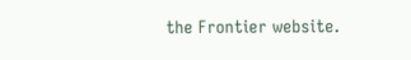the Frontier website.